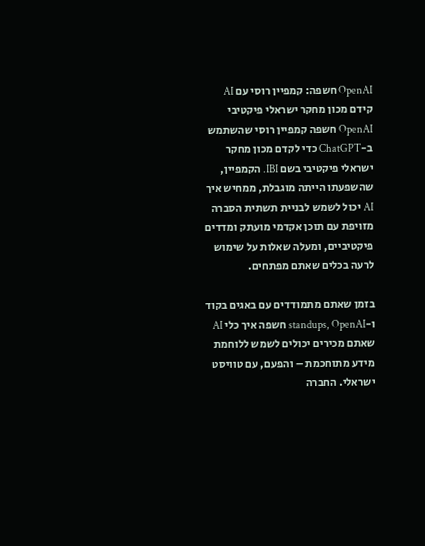OpenAI חשפה: קמפיין רוסי עם AI קידם מכון מחקר ישראלי פיקטיבי
OpenAI חשפה קמפיין רוסי שהשתמש ב-ChatGPT כדי לקדם מכון מחקר ישראלי פיקטיבי בשם IBI. הקמפיין, שהשפעתו הייתה מוגבלת, ממחיש איך AI יכול לשמש לבניית תשתית הסברה מזויפת עם תוכן אקדמי מועתק ומדדים פיקטיביים, ומעלה שאלות על שימוש לרעה בכלים שאתם מפתחים.

בזמן שאתם מתמודדים עם באגים בקוד ו-standups, OpenAI חשפה איך כלי AI שאתם מכירים יכולים לשמש ללוחמת מידע מתוחכמת – והפעם, עם טוויסט ישראלי. החברה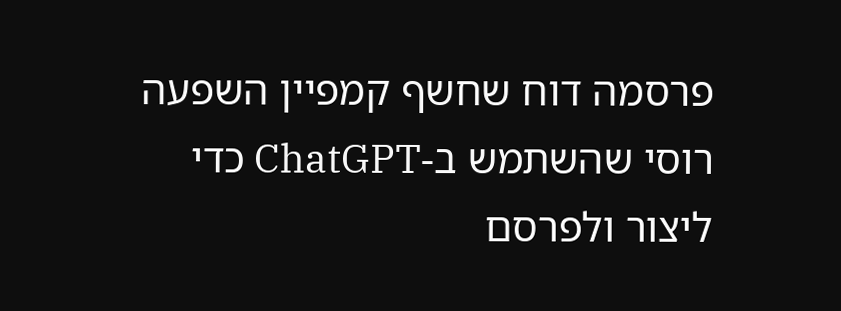פרסמה דוח שחשף קמפיין השפעה רוסי שהשתמש ב-ChatGPT כדי ליצור ולפרסם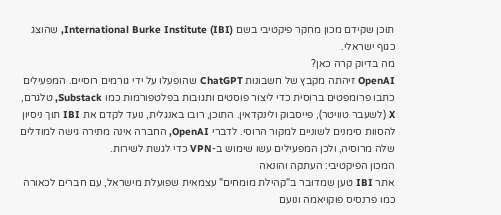תוכן שקידם מכון מחקר פיקטיבי בשם International Burke Institute (IBI), שהוצג כגוף ישראלי.
מה בדיוק קרה כאן?
OpenAI זיהתה מקבץ של חשבונות ChatGPT שהופעלו על ידי גורמים רוסיים. המפעילים כתבו פרומפטים ברוסית כדי ליצור פוסטים ותגובות בפלטפורמות כמו Substack, טלגרם, X (לשעבר טוויטר), פייסבוק ולינקדאין. התוכן, רובו באנגלית, נועד לקדם את IBI תוך ניסיון להסוות סימנים לשוניים למקור הרוסי. לדברי OpenAI, החברה אינה מתירה גישה למודלים שלה מרוסיה, ולכן המפעילים עשו שימוש ב-VPN כדי לגשת לשירות.
המכון הפיקטיבי: העתקה והונאה
אתר IBI טען שמדובר ב"קהילת מומחים" עצמאית שפועלת מישראל, עם חברים לכאורה כמו פרנסיס פוקויאמה ונועם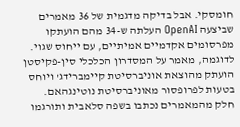חומסקי. אבל בדיקה מדגמית של 36 מאמרים שביצעה OpenAI העלתה ש-34 מהם הועתקו מפרסומים אקדמיים אמיתיים, עם ייחוס שגוי. לדוגמה, מאמר על המסדרון הכלכלי סין-פקיסטן הועתק מהוצאת אוניברסיטת קיימברידג' ויוחס בטעות לפרופסור מאוניברסיטת נוטינגהאם. חלק מהמאמרים נכתבו בשפה סלאבית ותורגמו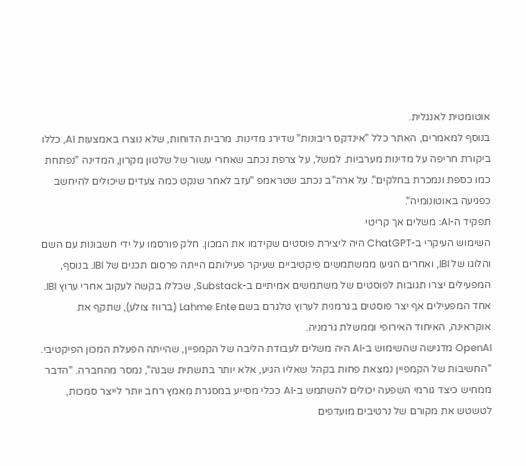אוטומטית לאנגלית.
בנוסף למאמרים, האתר כלל "אינדקס ריבונות" שדירג מדינות. מרבית הדוחות, שלא נוצרו באמצעות AI, כללו ביקורת חריפה על מדינות מערביות. למשל, על צרפת נכתב שאחרי עשור של שלטון מקרון, המדינה "נפתחת כמו כספת ונמכרת בחלקים". על ארה"ב נכתב שטראמפ "עזב לאחר שנקט כמה צעדים שיכולים להיחשב כפגיעה באוטונומיה".
תפקיד ה-AI: משלים אך קריטי
השימוש העיקרי ב-ChatGPT היה ליצירת פוסטים שקידמו את המכון. חלק פורסמו על ידי חשבונות עם השם והלוגו של IBI, ואחרים הגיעו ממשתמשים פיקטיביים שעיקר פעילותם הייתה פרסום תכנים של IBI. בנוסף, המפעילים יצרו תגובות לפוסטים של משתמשים אמיתיים ב-Substack, שכללו בקשה לעקוב אחרי ערוץ IBI. אחד המפעילים אף יצר פוסטים בגרמנית לערוץ טלגרם בשם Lahme Ente (ברווז צולע), שתקף את אוקראינה, האיחוד האירופי וממשלת גרמניה.
OpenAI מדגישה שהשימוש ב-AI היה משלים לעבודת הליבה של הקמפיין, שהייתה הפעלת המכון הפיקטיבי. "החשיבות של הקמפיין נמצאת פחות בקהל שאליו הגיע, אלא יותר בתשתית שבנה", נמסר מהחברה. "הדבר ממחיש כיצד גורמי השפעה יכולים להשתמש ב-AI ככלי מסייע במסגרת מאמץ רחב יותר לייצר סמכות, לטשטש את מקורם של נרטיבים מועדפים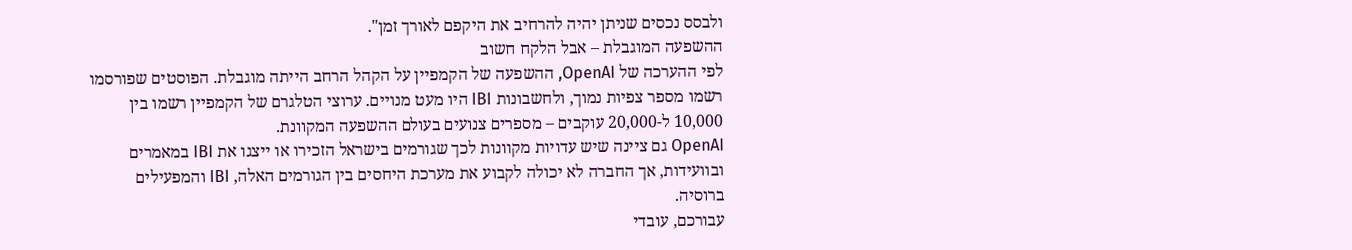ולבסס נכסים שניתן יהיה להרחיב את היקפם לאורך זמן".
ההשפעה המוגבלת – אבל הלקח חשוב
לפי ההערכה של OpenAI, ההשפעה של הקמפיין על הקהל הרחב הייתה מוגבלת. הפוסטים שפורסמו רשמו מספר צפיות נמוך, ולחשבונות IBI היו מעט מנויים. ערוצי הטלגרם של הקמפיין רשמו בין 10,000 ל-20,000 עוקבים – מספרים צנועים בעולם ההשפעה המקוונת.
OpenAI גם ציינה שיש עדויות מקוונות לכך שגורמים בישראל הזכירו או ייצגו את IBI במאמרים ובוועידות, אך החברה לא יכולה לקבוע את מערכת היחסים בין הגורמים האלה, IBI והמפעילים ברוסיה.
עבורכם, עובדי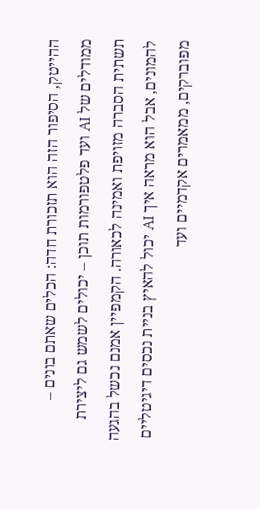ההייטק, הסיפור הזה הוא תזכורת חדה: הכלים שאתם בונים – ממודלים של AI ועד פלטפורמות תוכן – יכולים לשמש גם ליצירת תשתית הסברה מזויפת ואמינה לכאורה. הקמפיין אמנם נכשל בהגעה להמונים, אבל הוא מראה איך AI יכול להאיץ בניית נכסים דיגיטליים מפוברקים, ממאמרים אקדמיים ועד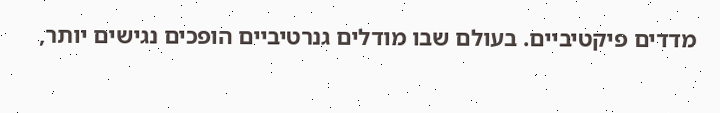מדדים פיקטיביים. בעולם שבו מודלים גנרטיביים הופכים נגישים יותר,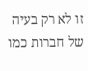זו לא רק בעיה של חברות כמו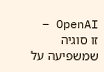OpenAI – זו סוגיה שמשפיעה על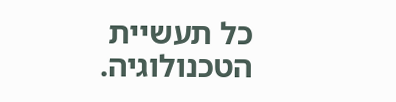כל תעשיית הטכנולוגיה.